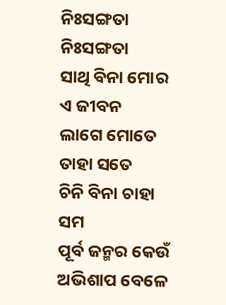ନିଃସଙ୍ଗତା
ନିଃସଙ୍ଗତା
ସାଥି ବିନା ମୋର ଏ ଜୀବନ
ଲାଗେ ମୋତେ ତାହା ସତେ
ଚିନି ବିନା ଚାହା ସମ
ପୂର୍ବ ଜନ୍ମର କେଉଁ
ଅଭିଶାପ ବେଳେ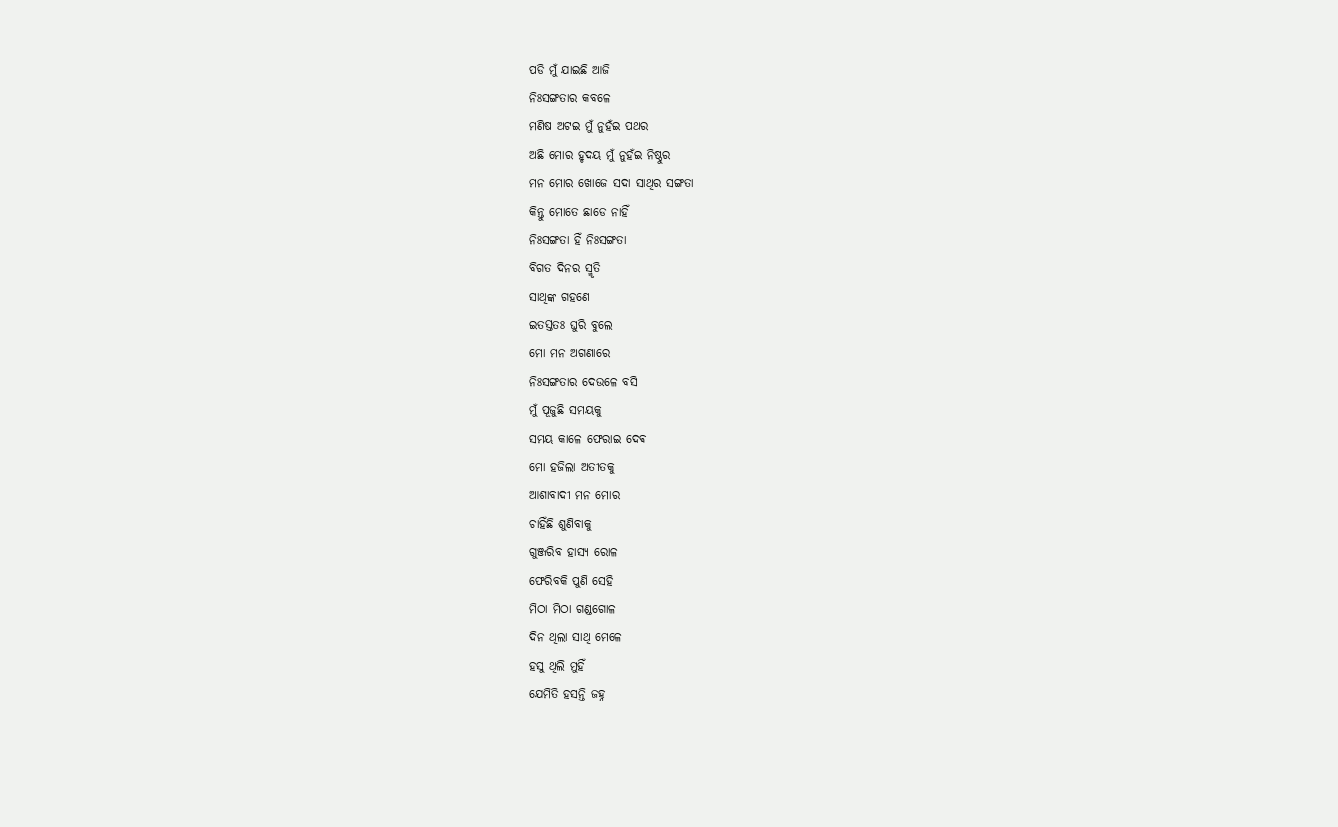ପଡି ମୁଁ ଯାଇଛି ଆଜି
ନିଃସଙ୍ଗତାର କବଳେ
ମଣିଷ ଅଟଇ ମୁଁ ନୁହଁଇ ପଥର
ଅଛି ମୋର ହୃଦୟ ମୁଁ ନୁହଁଇ ନିଷ୍ଠୁର
ମନ ମୋର ଖୋଜେ ସଦା ସାଥିର ସଙ୍ଗତା
କିନ୍ତୁ ମୋତେ ଛାଡେ ନାହିଁ
ନିଃସଙ୍ଗତା ହିଁ ନିଃସଙ୍ଗତା
ବିଗତ ଦିନର ସ୍ମୃତି
ସାଥିଙ୍କ ଗହଣେ
ଇତସ୍ତତଃ ଘୁରି ବୁଲେ
ମୋ ମନ ଅଗଣାରେ
ନିଃସଙ୍ଗତାର ଦେଉଳେ ବସି
ମୁଁ ପୂଜୁଛି ସମୟକୁ
ସମୟ କାଳେ ଫେରାଇ ଦେଵ
ମୋ ହଜିଲା ଅତୀତକୁ
ଆଶାବାଦୀ ମନ ମୋର
ଚାହିଁଛି ଶୁଣିବାକୁ
ଗୁଞ୍ଜରିବ ହାସ୍ୟ ରୋଳ
ଫେରିବକି ପୁଣି ସେହି
ମିଠା ମିଠା ଗଣ୍ଡଗୋଳ
ଦିନ ଥିଲା ସାଥି ମେଳେ
ହସୁ ଥିଲି ମୁହିଁ
ଯେମିତି ହସନ୍ତି ଜହ୍ନ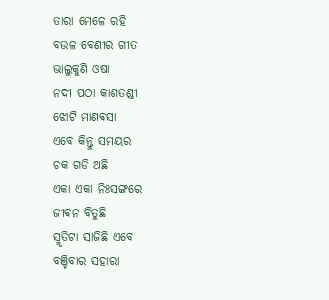ତାରା ମେଳେ ରହି
ବଉଳ ବେଣୀର ଗୀତ
ଭାଲୁକୁଣି ଓଷା
ନଦୀ ପଠା କାଶତଣ୍ଡୀ
ଝୋଟି ମାଣଵସା
ଏବେ କିନ୍ତୁ ସମୟର
ଚକ ଗଡି ଅଛି
ଏକା ଏକା ନିଃସଙ୍ଗରେ
ଜୀଵନ ବିତୁଛି
ସ୍ମୃତିଟା ସାଜିଛି ଏବେ
ବଞ୍ଚିବାର ସହାରା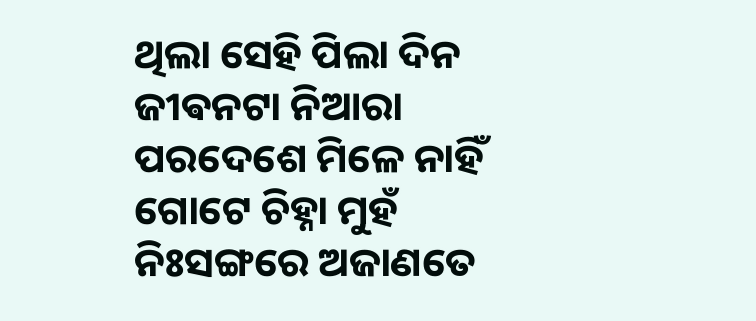ଥିଲା ସେହି ପିଲା ଦିନ
ଜୀଵନଟା ନିଆରା
ପରଦେଶେ ମିଳେ ନାହିଁ
ଗୋଟେ ଚିହ୍ନା ମୁହଁ
ନିଃସଙ୍ଗରେ ଅଜାଣତେ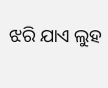ଝରି ଯାଏ ଲୁହ